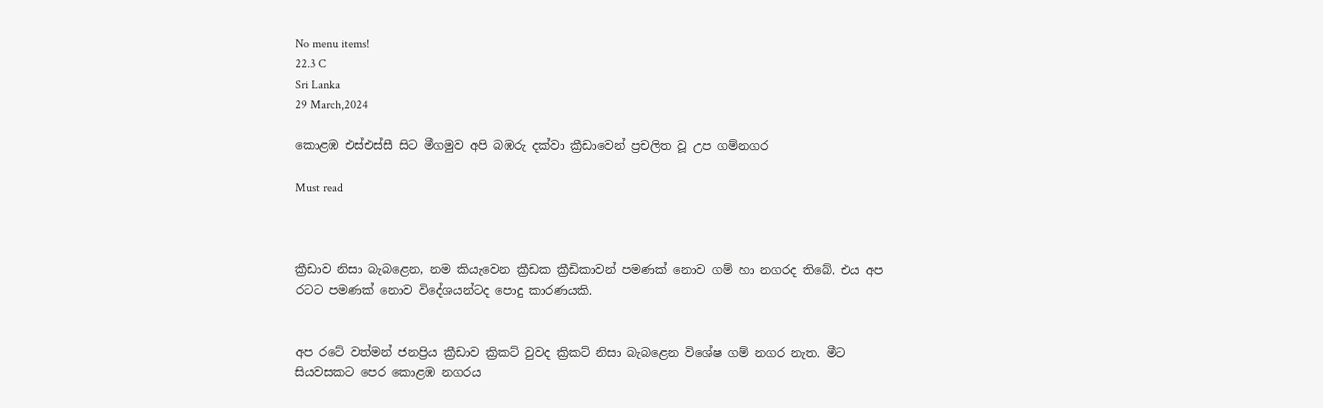No menu items!
22.3 C
Sri Lanka
29 March,2024

කොළඹ එස්එස්සී සිට මීගමුව අපි බඹරු දක්වා ක්‍රීඩාවෙන් ප්‍රචලිත වූ උප ගම්නගර

Must read



ක්‍රීඩාව නිසා බැබළෙන, නම කියැවෙන ක්‍රීඩක ක්‍රීඩිකාවන් පමණක් නොව ගම් හා නගරද තිබේ. එය අප රටට පමණක් නොව විදේශයන්ටද පොදු කාරණයකි.


අප රටේ වත්මන් ජනප්‍රිය ක්‍රීඩාව ක්‍රිකට් වුවද ක්‍රිකට් නිසා බැබළෙන විශේෂ ගම් නගර නැත. මීට සියවසකට පෙර කොළඹ නගරය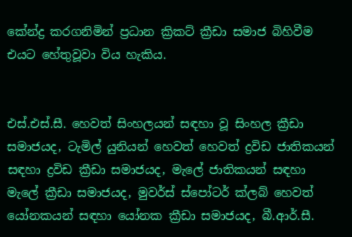කේන්ද්‍ර කරගනිමින් ප්‍රධාන ක්‍රිකට් ක්‍රීඩා සමාජ බිහිවීම එයට හේතුවූවා විය හැකිය.


එස්.එස්.සී. හෙවත් සිංහලයන් සඳහා වූ සිංහල ක්‍රීඩා සමාජයද, ටැමිල් යුනියන් හෙවත් හෙවත් ද්‍රවිඩ ජාතිකයන් සඳහා ද්‍රවිඩ ක්‍රීඩා සමාජයද, මැලේ ජාතිකයන් සඳහා මැලේ ක්‍රීඩා සමාජයද, මුවර්ස් ස්පෝටර් ක්ලබ් හෙවත් යෝනකයන් සඳහා යෝනක ක්‍රීඩා සමාජයද, බී.ආර්.සී.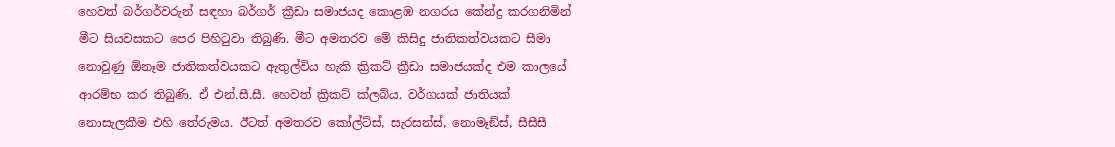හෙවත් බර්ගර්වරුන් සඳහා බර්ගර් ක්‍රීඩා සමාජයද කොළඹ නගරය කේන්ද්‍ර කරගනිමින් මීට සියවසකට පෙර පිහිටුවා තිබුණි. මීට අමතරව මේ කිසිදු ජාතිකත්වයකට සීමා නොවුණු ඕනෑම ජාතිකත්වයකට ඇතුල්විය හැකි ක්‍රිකට් ක්‍රීඩා සමාජයක්ද එම කාලයේ ආරම්භ කර තිබුණි. ඒ එන්.සී.සී. හෙවත් ක්‍රිකට් ක්ලබ්ය. වර්ගයක් ජාතියක් නොසැලකීම එහි තේරුමය. ඊටත් අමතරව කෝල්ට්ස්, සැරසන්ස්, නොමෑඞ්ස්, සීසීසී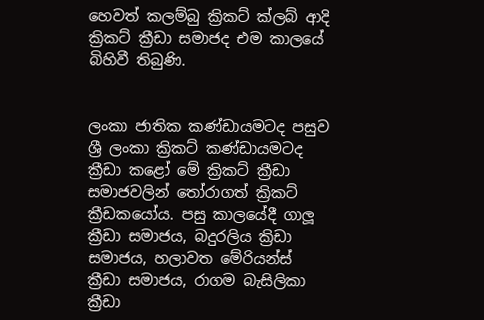හෙවත් කලම්බු ක්‍රිකට් ක්ලබ් ආදි ක්‍රිකට් ක්‍රීඩා සමාජද එම කාලයේ බිහිවී තිබුණි.


ලංකා ජාතික කණ්ඩායමටද පසුව ශ්‍රී ලංකා ක්‍රිකට් කණ්ඩායමටද ක්‍රීඩා කළෝ මේ ක්‍රිකට් ක්‍රීඩා සමාජවලින් තෝරාගත් ක්‍රිකට් ක්‍රීඩකයෝය. පසු කාලයේදී ගාලූ ක්‍රීඩා සමාජය, බදුරලිය ක්‍රිඩා සමාජය, හලාවත මේරියන්ස් ක්‍රීඩා සමාජය, රාගම බැසිලිකා ක්‍රීඩා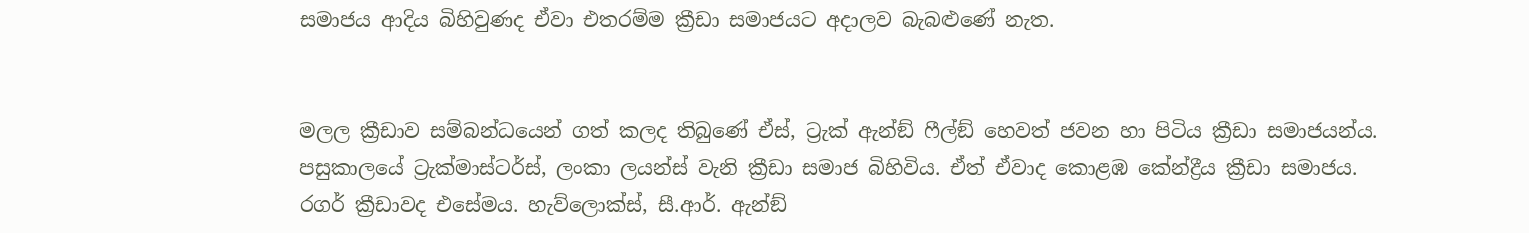සමාජය ආදිය බිහිවුණද ඒවා එතරම්ම ක්‍රීඩා සමාජයට අදාලව බැබළුණේ නැත.


මලල ක්‍රීඩාව සම්බන්ධයෙන් ගත් කලද තිබුණේ ඒස්, ට්‍රැක් ඇන්ඞ් ෆීල්ඞ් හෙවත් ජවන හා පිටිය ක්‍රීඩා සමාජයන්ය. පසුකාලයේ ට්‍රැක්මාස්ටර්ස්, ලංකා ලයන්ස් වැනි ක්‍රීඩා සමාජ බිහිවිය. ඒත් ඒවාද කොළඹ කේන්ද්‍රීය ක්‍රීඩා සමාජය.
රගර් ක්‍රීඩාවද එසේමය. හැව්ලොක්ස්, සී.ආර්. ඇන්ඞ්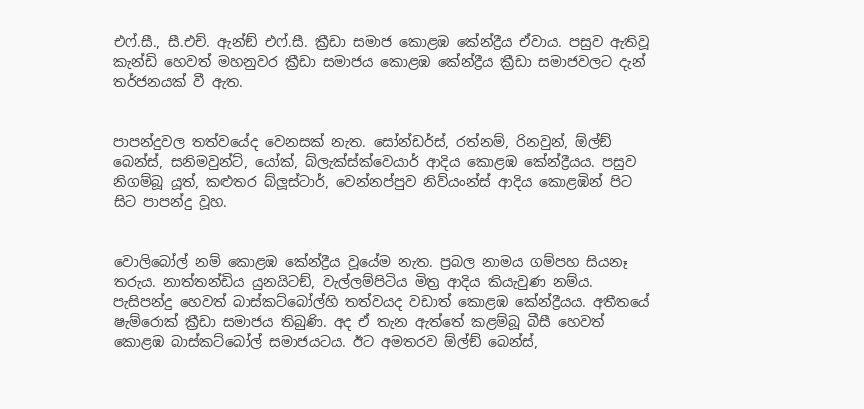එෆ්.සී., සී.එච්. ඇන්ඞ් එෆ්.සී. ක්‍රීඩා සමාජ කොළඹ කේන්ද්‍රීය ඒවාය. පසුව ඇතිවූ කැන්ඩි හෙවත් මහනුවර ක්‍රීඩා සමාජය කොළඹ කේන්ද්‍රීය ක්‍රීඩා සමාජවලට දැන් තර්ජනයක් වී ඇත.


පාපන්දුවල තත්වයේද වෙනසක් නැත. සෝන්ඩර්ස්, රත්නම්, රිනවුන්, ඕල්ඞ් බෙන්ස්, සනිමවුන්ට්, යෝක්, බ්ලැක්ස්ක්වෙයාර් ආදිය කොළඹ කේන්ද්‍රීයය. පසුව නිගම්බූ යූත්, කළුතර බ්ලූස්ටාර්, වෙන්නප්පුව නිව්යංන්ස් ආදිය කොළඹින් පිට සිට පාපන්දු වූහ.


වොලිබෝල් නම් කොළඹ කේන්ද්‍රීය වූයේම නැත. ප්‍රබල නාමය ගම්පහ සියනෑ තරුය. නාත්තන්ඩිය යුනයිටඞ්, වැල්ලම්පිටිය මිත්‍ර ආදිය කියැවුණ නම්ය.
පැසිපන්දු හෙවත් බාස්කට්බෝල්හි තත්වයද වඩාත් කොළඹ කේන්ද්‍රීයය. අතීතයේ ෂැම්රොක් ක්‍රීඩා සමාජය තිබුණි. අද ඒ තැන ඇත්තේ කළම්බූ බීසී හෙවත් කොළඹ බාස්කට්බෝල් සමාජයටය. ඊට අමතරව ඕල්ඞ් බෙන්ස්,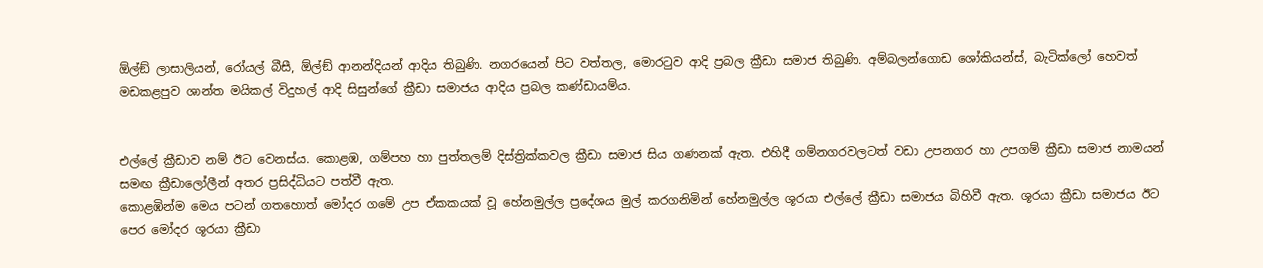ඕල්ඞ් ලාසාලියන්, රෝයල් බීසී, ඕල්ඞ් ආනන්දියන් ආදිය තිබුණි. නගරයෙන් පිට වත්තල, මොරටුව ආදි ප්‍රබල ක්‍රීඩා සමාජ තිබුණි. අම්බලන්ගොඩ ශෝකියන්ස්, බැටික්ලෝ හෙවත් මඩකළපුව ශාන්ත මයිකල් විදුහල් ආදි සිසුන්ගේ ක්‍රීඩා සමාජය ආදිය ප්‍රබල කණ්ඩායම්ය.


එල්ලේ ක්‍රීඩාව නම් ඊට වෙනස්ය. කොළඹ, ගම්පහ හා පුත්තලම් දිස්ත්‍රික්කවල ක්‍රීඩා සමාජ සිය ගණනක් ඇත. එහිදී ගම්නගරවලටත් වඩා උපනගර හා උපගම් ක්‍රීඩා සමාජ නාමයන් සමඟ ක්‍රීඩාලෝලීන් අතර ප්‍රසිද්ධියට පත්වී ඇත.
කොළඹින්ම මෙය පටන් ගතහොත් මෝදර ගමේ උප ඒකකයක් වූ හේනමුල්ල ප්‍රදේශය මුල් කරගනිමින් හේනමුල්ල ශූරයා එල්ලේ ක්‍රීඩා සමාජය බිහිවී ඇත. ශූරයා ක්‍රීඩා සමාජය ඊට පෙර මෝදර ශූරයා ක්‍රීඩා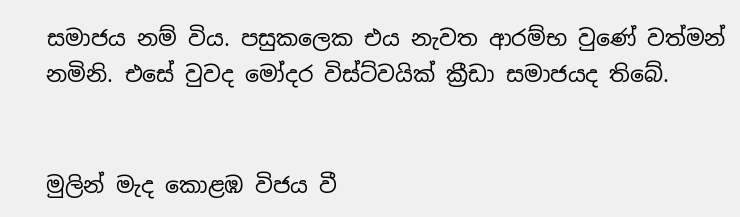සමාජය නම් විය. පසුකලෙක එය නැවත ආරම්භ වුණේ වත්මන් නමිනි. එසේ වුවද මෝදර විස්ට්වයික් ක්‍රීඩා සමාජයද තිබේ.


මුලින් මැද කොළඹ විජය වී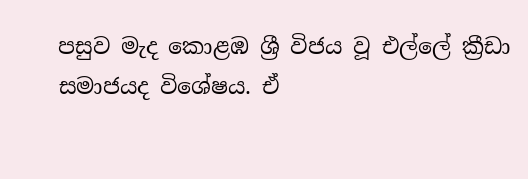පසුව මැද කොළඹ ශ්‍රී විජය වූ එල්ලේ ක්‍රීඩා සමාජයද විශේෂය. ඒ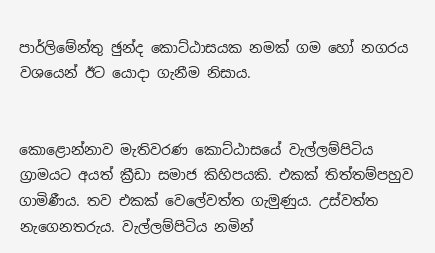පාර්ලිමේන්තු ඡුන්ද කොට්ඨාසයක නමක් ගම හෝ නගරය වශයෙන් ඊට යොදා ගැනීම නිසාය.


කොළොන්නාව මැතිවරණ කොට්ඨාසයේ වැල්ලම්පිටිය ග්‍රාමයට අයත් ක්‍රීඩා සමාජ කිහිපයකි. එකක් තිත්තම්පහුව ගාමිණීය. තව එකක් වෙලේවත්ත ගැමුණුය. උස්වත්ත නැගෙනතරුය. වැල්ලම්පිටිය නමින්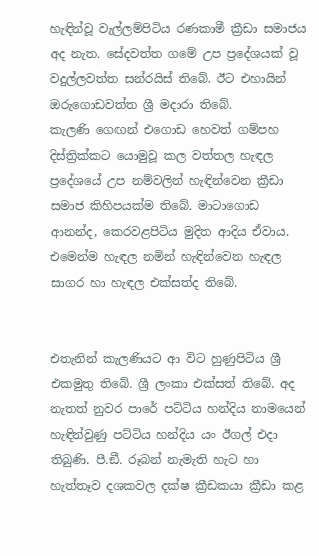හැඳින්වූ වැල්ලම්පිටිය රණකාමී ක්‍රීඩා සමාජය අද නැත. සේදවත්ත ගමේ උප ප්‍රදේශයක් වූ වදුල්ලවත්ත සන්රයිස් තිබේ. ඊට එහායින් ඔරුගොඩවත්ත ශ්‍රී මදාරා තිබේ.
කැලණි ගෙඟන් එගොඩ හෙවත් ගම්පහ දිස්ත්‍රික්කට යොමුවූ කල වත්තල හැඳල ප්‍රදේශයේ උප නම්වලින් හැඳින්වෙන ක්‍රීඩා සමාජ කිහිපයක්ම තිබේ. මාටාගොඩ ආනන්ද, කෙරවළපිටිය මුදිත ආදිය ඒවාය. එමෙන්ම හැඳල නමින් හැඳින්වෙන හැඳල සාගර හා හැඳල එක්සත්ද තිබේ.


එතැනින් කැලණියට ආ විට හුණුපිටිය ශ්‍රී එකමුතු තිබේ. ශ්‍රී ලංකා එක්සත් තිබේ. අද නැතත් නුවර පාරේ පට්ටිය හන්දිය නාමයෙන් හැඳින්වුණු පට්ටිය හන්දිය යං ඊගල් එදා තිබුණි. පී.ඞී. රූබන් නැමැති හැට හා හැත්තෑව දශකවල දක්ෂ ක්‍රීඩකයා ක්‍රීඩා කළ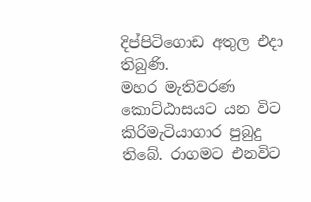දිප්පිටිගොඩ අතුල එදා තිබුණි.
මහර මැතිවරණ කොට්ඨාසයට යන විට කිරිමැටියාගාර පුබුදු තිබේ. රාගමට එනවිට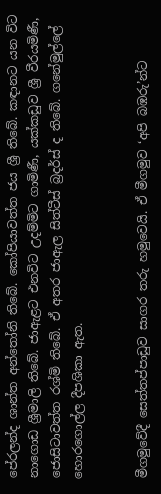පේරලන්ද ශාන්ත අන්තෝනි තිබේ. කෝපියාවත්ත ජය ශ්‍රී තිබේ. කඳානට යන විට නාගොඩ ශ්‍රීමාලි තිබේ. ජාඇළට එනවිට උදම්මිට ගාමිණී, යක්කඩුව ශ්‍රී වීරයමිණී, ජොසිටාවත්ත රශ්මි තිබේ. ඒ අතර ජාඇල සිත්ටීස් බ්‍රදර්ස් ද තිබේ. ගනේමුල්ලේ හොරගොල්ල දීපශිකා ඇත.


මීගමුවේදී සෙත්තප්පාඩුව සාගර තරු හමුවෙයි. ඒ මීගමුව ‘අපි බඹරු’න්ට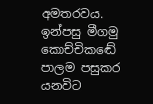අමතරවය. ඉන්පසු මීගමු කොච්චිකඬේ පාලම පසුකර යනවිට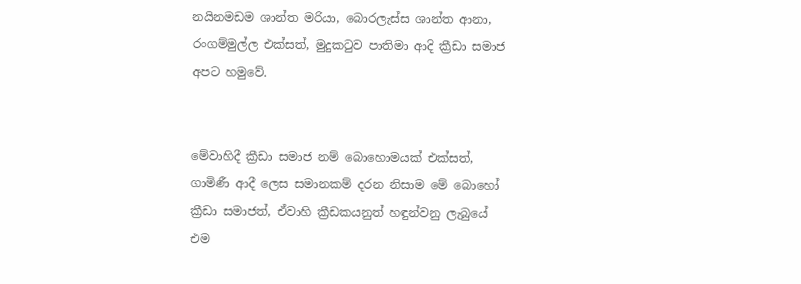නයිනමඩම ශාන්ත මරියා, බොරලැස්ස ශාන්ත ආනා, රංගම්මුල්ල එක්සත්, මුදුකටුව පාතිමා ආදි ක්‍රීඩා සමාජ අපට හමුවේ.


මේවාහිදී ක්‍රීඩා සමාජ නම් බොහොමයක් එක්සත්, ගාමිණී ආදී ලෙස සමානකම් දරන නිසාම මේ බොහෝ ක්‍රීඩා සමාජත්, ඒවාහි ක්‍රීඩකයනුත් හඳුන්වනු ලැබුයේ එම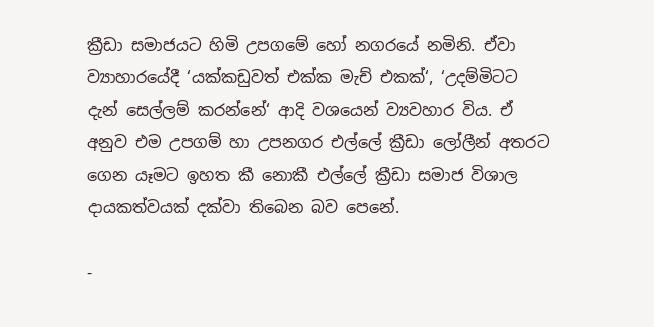ක්‍රීඩා සමාජයට හිමි උපගමේ හෝ නගරයේ නමිනි. ඒවා ව්‍යාහාරයේදී ‘යක්කඩුවත් එක්ක මැච් එකක්‘, ‘උදම්මිටට දැන් සෙල්ලම් කරන්නේ‘ ආදි වශයෙන් ව්‍යවහාර විය. ඒ අනුව එම උපගම් හා උපනගර එල්ලේ ක්‍රීඩා ලෝලීන් අතරට ගෙන යෑමට ඉහත කී නොකී එල්ලේ ක්‍රීඩා සමාජ විශාල දායකත්වයක් දක්වා තිබෙන බව පෙනේ.

-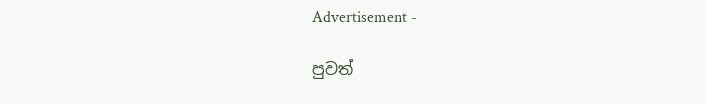Advertisement -

පුවත්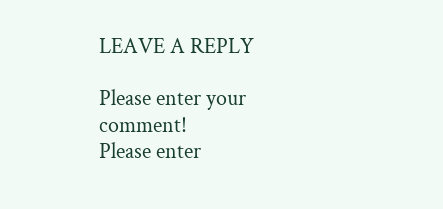LEAVE A REPLY

Please enter your comment!
Please enter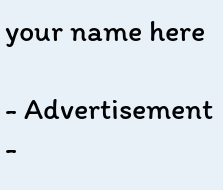your name here

- Advertisement -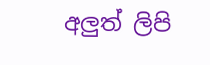අලුත් ලිපි